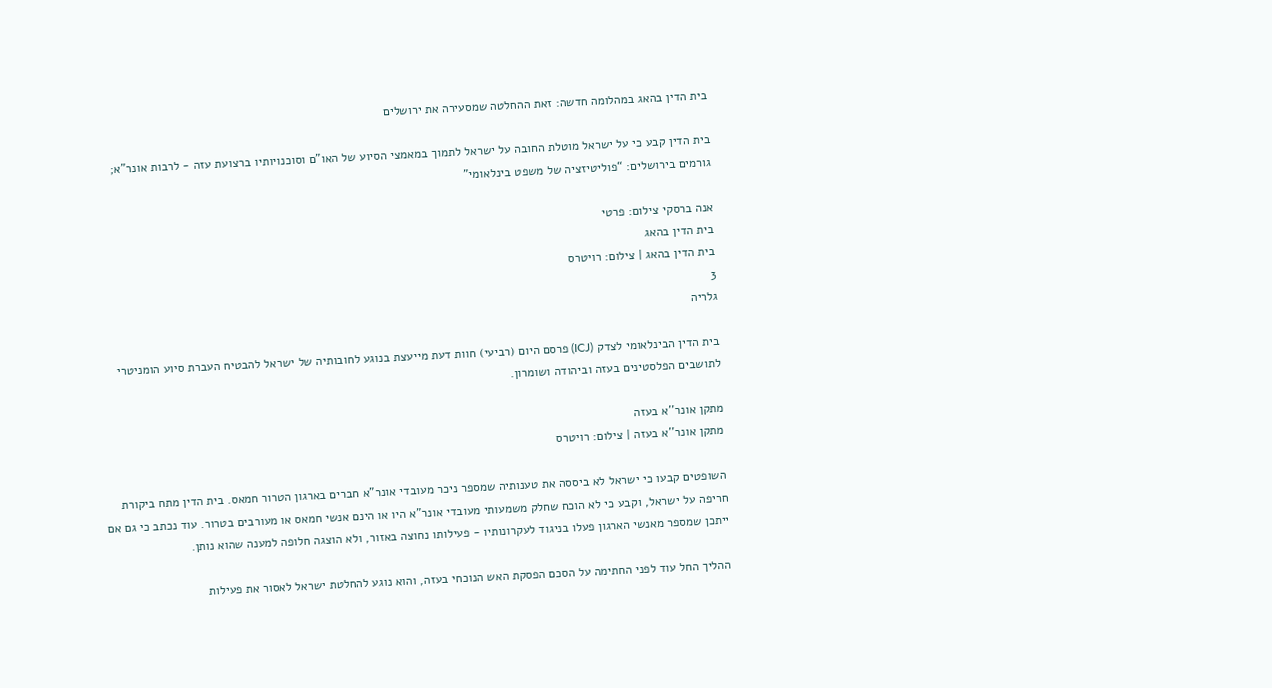בית הדין בהאג במהלומה חדשה: זאת ההחלטה שמסעירה את ירושלים

בית הדין קבע כי על ישראל מוטלת החובה על ישראל לתמוך במאמצי הסיוע של האו"ם וסוכנויותיו ברצועת עזה - לרבות אונר"א; גורמים בירושלים: “פוליטיזציה של משפט בינלאומי”

אנה ברסקי צילום: פרטי
בית הדין בהאג
בית הדין בהאג | צילום: רויטרס
3
גלריה

בית הדין הבינלאומי לצדק (ICJ) פרסם היום (רביעי) חוות דעת מייעצת בנוגע לחובותיה של ישראל להבטיח העברת סיוע הומניטרי לתושבים הפלסטינים בעזה וביהודה ושומרון.

מתקן אונר''א בעזה
מתקן אונר''א בעזה | צילום: רויטרס

השופטים קבעו כי ישראל לא ביססה את טענותיה שמספר ניכר מעובדי אונר"א חברים בארגון הטרור חמאס. בית הדין מתח ביקורת חריפה על ישראל, וקבע כי לא הוכח שחלק משמעותי מעובדי אונר"א היו או הינם אנשי חמאס או מעורבים בטרור. עוד נכתב כי גם אם ייתכן שמספר מאנשי הארגון פעלו בניגוד לעקרונותיו - פעילותו נחוצה באזור, ולא הוצגה חלופה למענה שהוא נותן.

ההליך החל עוד לפני החתימה על הסכם הפסקת האש הנוכחי בעזה, והוא נוגע להחלטת ישראל לאסור את פעילות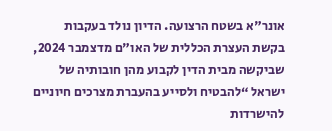אונר"א בשטח הרצועה. הדיון נולד בעקבות בקשת העצרת הכללית של האו"ם מדצמבר 2024, שביקשה מבית הדין לקבוע מהן חובותיה של ישראל “להבטיח ולסייע בהעברת מצרכים חיוניים להישרדות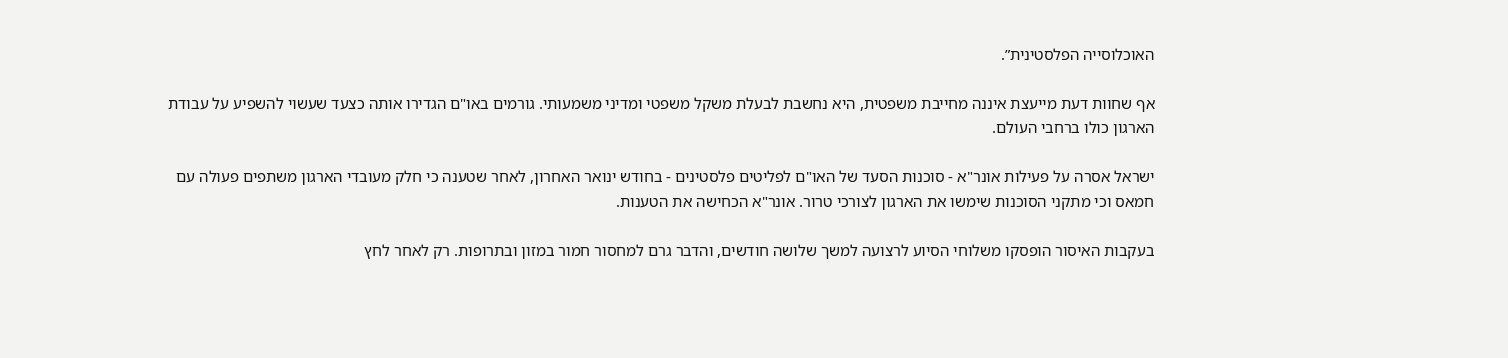האוכלוסייה הפלסטינית”.

אף שחוות דעת מייעצת איננה מחייבת משפטית, היא נחשבת לבעלת משקל משפטי ומדיני משמעותי. גורמים באו"ם הגדירו אותה כצעד שעשוי להשפיע על עבודת הארגון כולו ברחבי העולם.

ישראל אסרה על פעילות אונר"א - סוכנות הסעד של האו"ם לפליטים פלסטינים - בחודש ינואר האחרון, לאחר שטענה כי חלק מעובדי הארגון משתפים פעולה עם חמאס וכי מתקני הסוכנות שימשו את הארגון לצורכי טרור. אונר"א הכחישה את הטענות.

בעקבות האיסור הופסקו משלוחי הסיוע לרצועה למשך שלושה חודשים, והדבר גרם למחסור חמור במזון ובתרופות. רק לאחר לחץ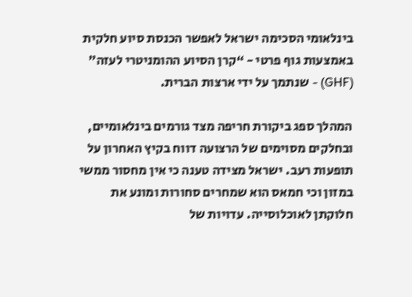בינלאומי הסכימה ישראל לאפשר הכנסת סיוע חלקית באמצעות גוף פרטי - “קרן הסיוע ההומניטרי לעזה” (GHF) - שנתמך על ידי ארצות הברית.

המהלך ספג ביקורת חריפה מצד גורמים בינלאומיים, ובחלקים מסוימים של הרצועה דווח בקיץ האחרון על תופעות רעב. ישראל מצידה טענה כי אין מחסור ממשי במזון וכי חמאס הוא שמחרים סחורות ומונע את חלוקתן לאוכלוסייה. עדויות של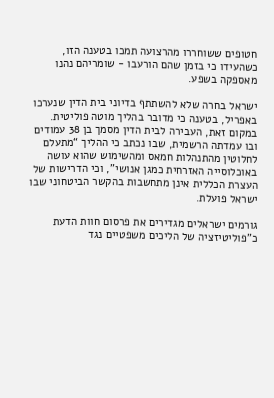חטופים ששוחררו מהרצועה תמכו בטענה הזו, כשהעידו כי בזמן שהם הורעבו - שומריהם נהנו מאספקה בשפע.

ישראל בחרה שלא להשתתף בדיוני בית הדין שנערכו באפריל, בטענה כי מדובר בהליך מוטה פוליטית. במקום זאת, העבירה לבית הדין מסמך בן 38 עמודים ובו עמדתה הרשמית, שבו נכתב כי ההליך “מתעלם לחלוטין מהתנהלות חמאס ומהשימוש שהוא עושה באוכלוסייה האזרחית כמגן אנושי”, וכי הדרישות של העצרת הכללית אינן מתחשבות בהקשר הביטחוני שבו ישראל פועלת.

גורמים ישראלים מגדירים את פרסום חוות הדעת כ"פוליטיזציה של הליכים משפטיים נגד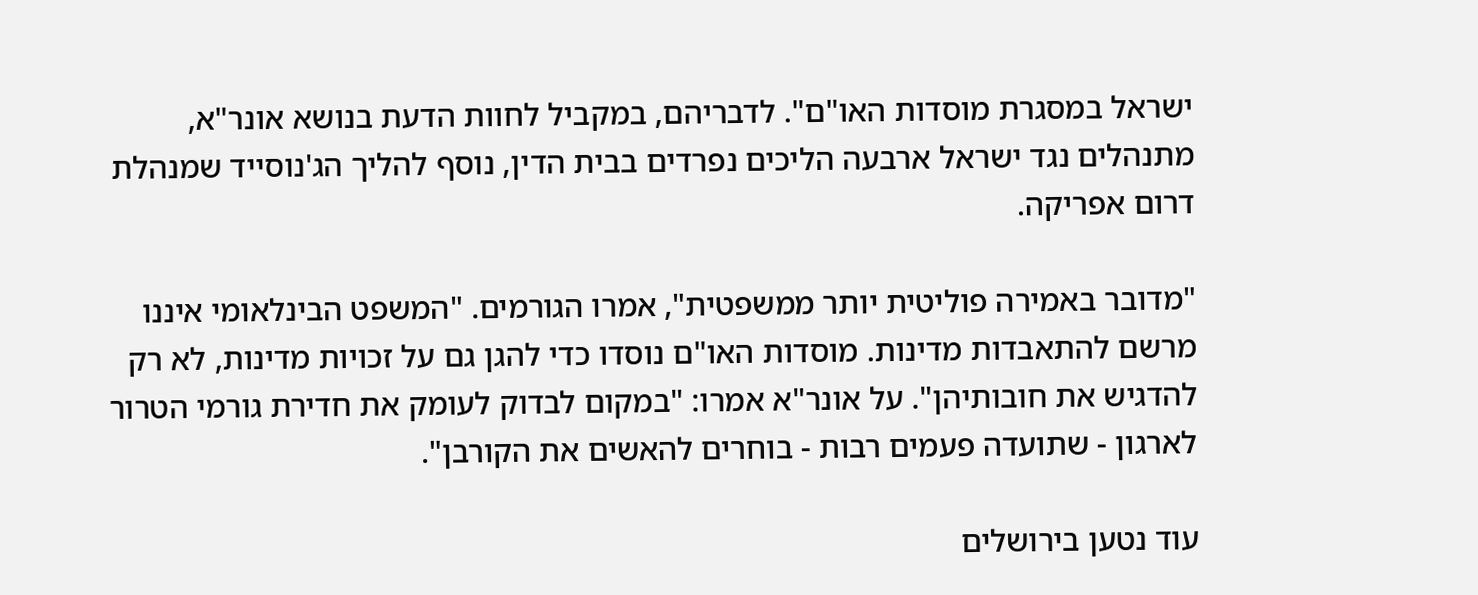ישראל במסגרת מוסדות האו"ם". לדבריהם, במקביל לחוות הדעת בנושא אונר"א, מתנהלים נגד ישראל ארבעה הליכים נפרדים בבית הדין, נוסף להליך הג'נוסייד שמנהלת דרום אפריקה.

"מדובר באמירה פוליטית יותר ממשפטית", אמרו הגורמים. "המשפט הבינלאומי איננו מרשם להתאבדות מדינות. מוסדות האו"ם נוסדו כדי להגן גם על זכויות מדינות, לא רק להדגיש את חובותיהן". על אונר"א אמרו: "במקום לבדוק לעומק את חדירת גורמי הטרור לארגון - שתועדה פעמים רבות - בוחרים להאשים את הקורבן".

עוד נטען בירושלים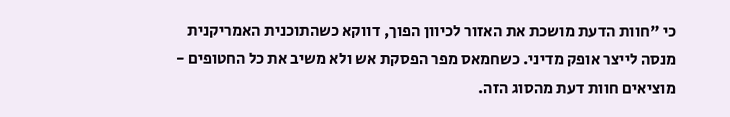כי "חוות הדעת מושכת את האזור לכיוון הפוך, דווקא כשהתוכנית האמריקנית מנסה לייצר אופק מדיני. כשחמאס מפר הפסקת אש ולא משיב את כל החטופים - מוציאים חוות דעת מהסוג הזה.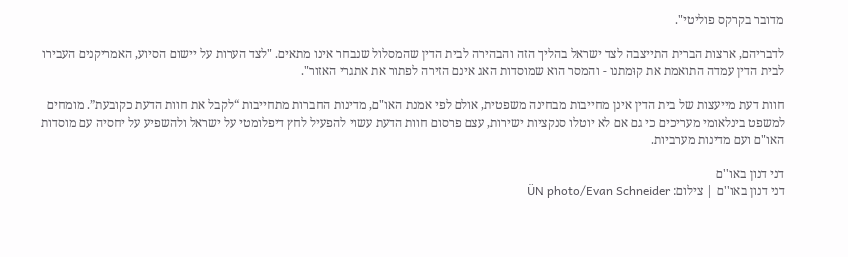מדובר בקרקס פוליטי".

לדבריהם, ארצות הברית התייצבה לצד ישראל בהליך הזה והבהירה לבית הדין שהמסלול שנבחר אינו מתאים. "לצד הערות על יישום הסיוע, האמריקנים העבירו לבית הדין עמדה התואמת את קוּמתנו - והמסר הוא שמוסדות האג אינם הזירה לפתור את אתגרי האזור".

חוות דעת מייעצות של בית הדין אינן מחייבות מבחינה משפטית, אולם לפי אמנת האו"ם, מדינות החברות מתחייבות “לקבל את חוות הדעת כקובעת”. מומחים למשפט בינלאומי מעריכים כי גם אם לא יוטלו סנקציות ישירות, עצם פרסום חוות הדעת עשוי להפעיל לחץ דיפלומטי על ישראל ולהשפיע על יחסיה עם מוסדות האו"ם ועם מדינות מערביות.

דני דנון באו''ם
דני דנון באו''ם | צילום: ÜN photo/Evan Schneider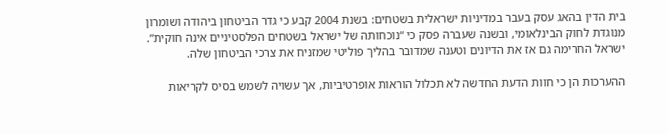בית הדין בהאג עסק בעבר במדיניות ישראלית בשטחים: בשנת 2004 קבע כי גדר הביטחון ביהודה ושומרון מנוגדת לחוק הבינלאומי, ובשנה שעברה פסק כי “נוכחותה של ישראל בשטחים הפלסטיניים אינה חוקית”. ישראל החרימה גם אז את הדיונים וטענה שמדובר בהליך פוליטי שמזניח את צרכי הביטחון שלה.

ההערכות הן כי חוות הדעת החדשה לא תכלול הוראות אופרטיביות, אך עשויה לשמש בסיס לקריאות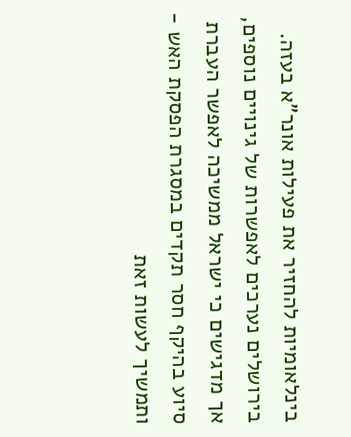בינלאומיות להחזיר את פעילות אונר"א בעזה. בירושלים נערכים לאפשרות של גינויים נוספים, אך מדגישים כי ישראל ממשיכה לאפשר העברת סיוע בהיקף חסר תקדים במסגרת הפסקת האש - ותמשיך לעשות זאת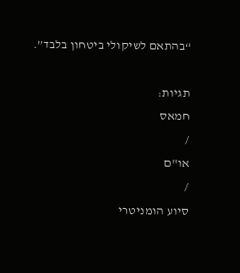“בהתאם לשיקולי ביטחון בלבד”.

תגיות:
חמאס
/
או"ם
/
סיוע הומניטרי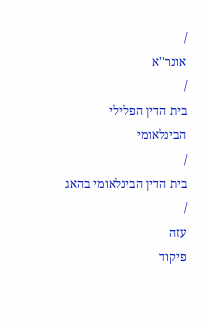/
אונר''א
/
בית הדין הפלילי הבינלאומי
/
בית הדין הבינלאומי בהאג
/
עזה
פיקוד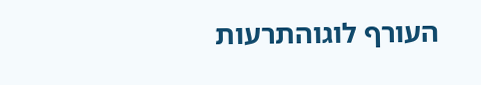העורף לוגוהתרעות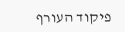פיקוד העורף